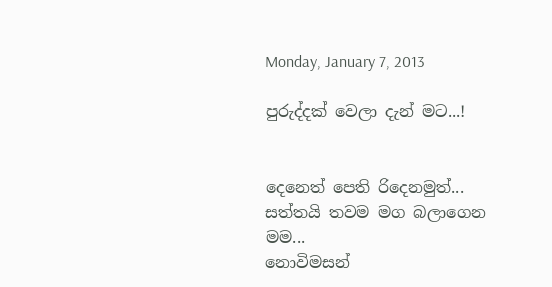Monday, January 7, 2013

පුරුද්දක් වෙලා දැන් මට...!


දෙනෙත් පෙති රිදෙනමුත්...
සත්තයි තවම මග බලාගෙන මම...
නොවිමසන්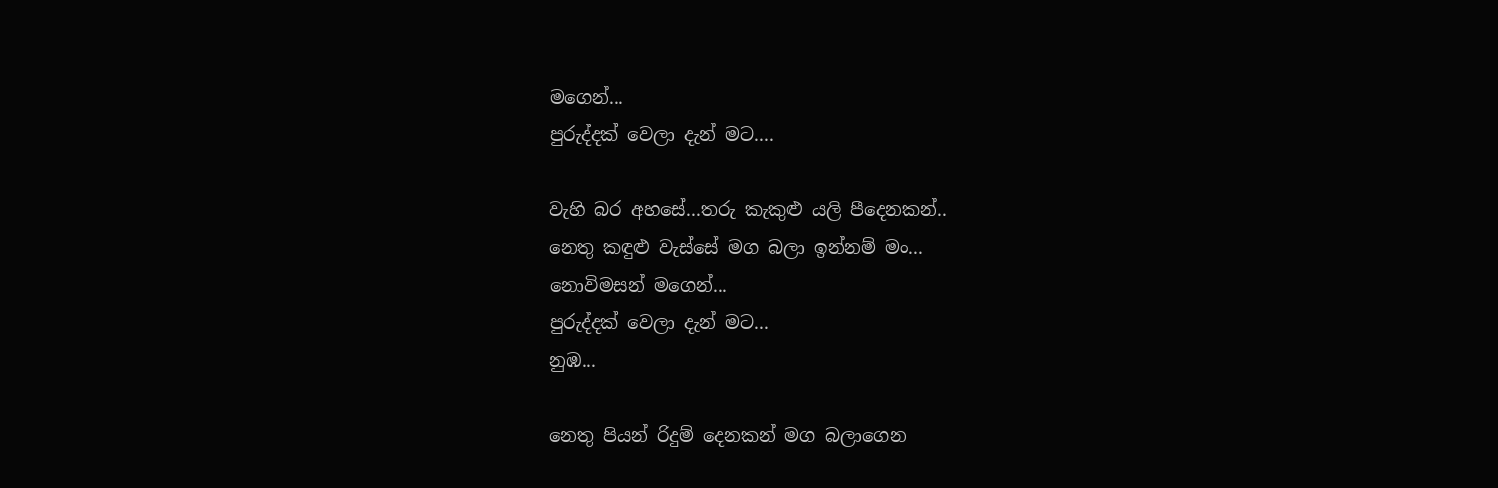මගෙන්...
පුරුද්දක් වෙලා දැන් මට....

වැහි බර අහසේ...තරු කැකුළු යලි පීදෙනකන්..
නෙතු කඳුළු වැස්සේ මග බලා ඉන්නම් මං...
නොවිමසන් මගෙන්...
පුරුද්දක් වෙලා දැන් මට...
නුඹ...

නෙතු පියන් රිදුම් දෙනකන් මග බලාගෙන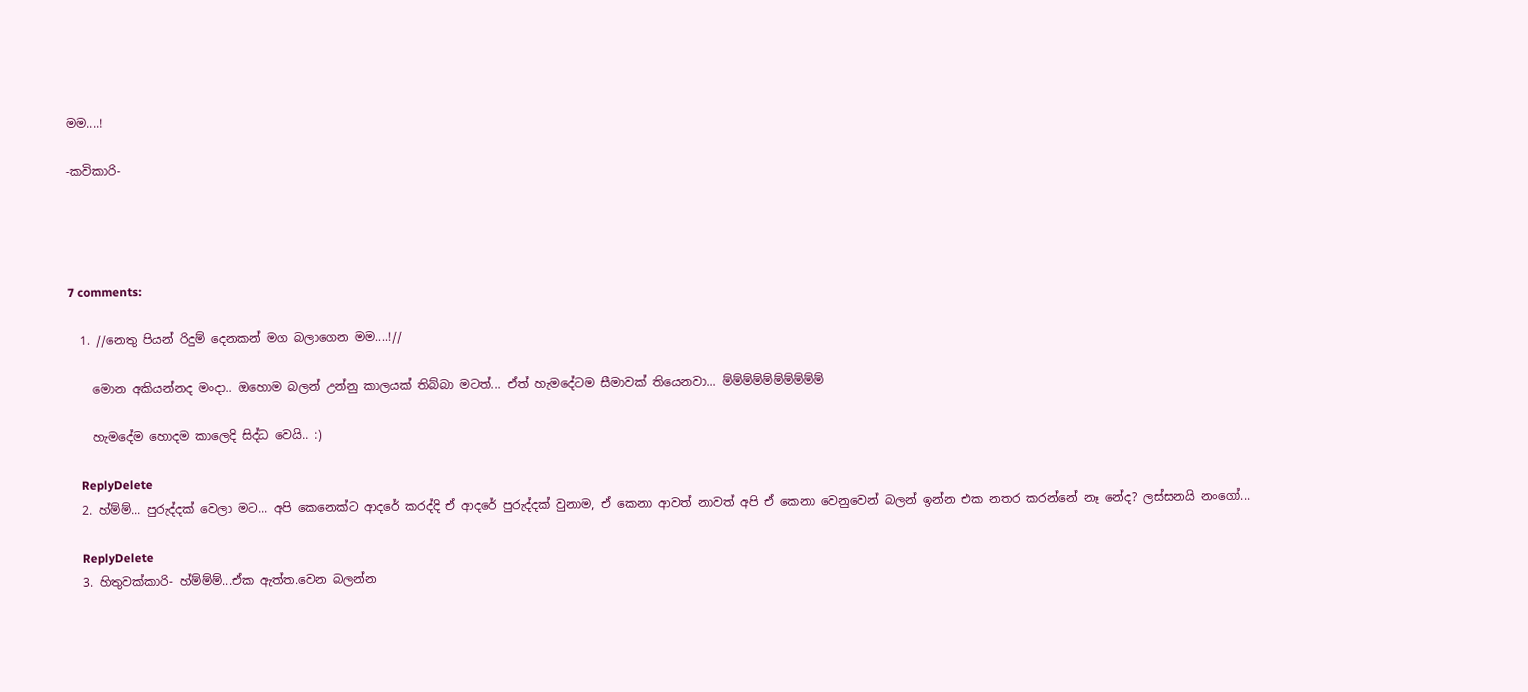මම....!

-කවිකාරි-




7 comments:

  1. //නෙතු පියන් රිදුම් දෙනකන් මග බලාගෙන මම....!//

    මොන අකියන්නද මංදා.. ඔහොම බලන් උන්නු කාලයක් තිබ්බා මටත්... ඒත් හැමදේටම සීමාවක් තියෙනවා... ම්ම්ම්ම්ම්ම්ම්ම්ම්ම්

    හැමදේම හොදම කාලෙදි සිද්ධ වෙයි.. :)

    ReplyDelete
  2. හ්ම්ම්... පුරුද්දක් වෙලා මට... අපි කෙනෙක්ට ආදරේ කරද්දි ඒ ආදරේ පුරුද්දක් වුනාම, ඒ කෙනා ආවත් නාවත් අපි ඒ කෙනා වෙනුවෙන් බලන් ඉන්න එක නතර කරන්නේ නෑ නේද? ලස්සනයි නංගෝ...

    ReplyDelete
  3. හිතුවක්කාරි- හ්ම්ම්ම්...ඒක ඇත්ත.වෙන බලන්න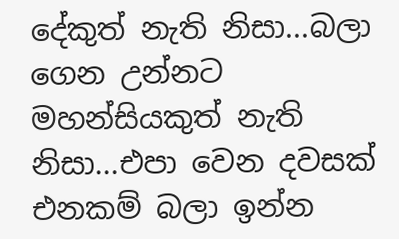දේකුත් නැති නිසා...බලා ගෙන උන්නට මහන්සියකුත් නැති නිසා...එපා වෙන දවසක් එනකම් බලා ඉන්න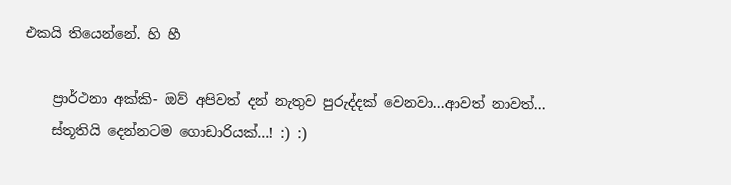එකයි තියෙන්නේ. හි හී

    ප්‍රාර්ථනා අක්කි- ඔව් අපිවත් දන් නැතුව පුරුද්දක් වෙනවා...ආවත් නාවත්...
    ස්තූතියි දෙන්නටම ගොඩාරියක්...! :) :)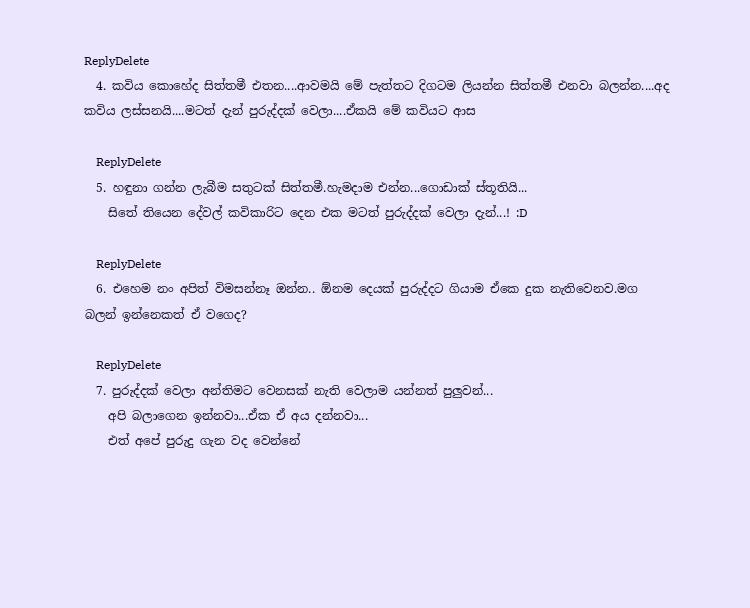ReplyDelete
  4. කවිය කොහේද සිත්තමී එතන....ආවමයි මේ පැත්තට දිගටම ලියන්න සිත්තමී එනවා බලන්න....අද කවිය ලස්සනයි....මටත් දැන් පුරුද්දක් වෙලා....ඒකයි මේ කවියට ආස

    ReplyDelete
  5. හඳුනා ගන්න ලැබීම සතුටක් සිත්තමී.හැමදාම එන්න...ගොඩාක් ස්තූතියි...
    සිතේ තියෙන දේවල් කවිකාරිට දෙන එක මටත් පුරුද්දක් වෙලා දැන්...! :D

    ReplyDelete
  6. එහෙම නං අපිත් විමසන්නෑ ඔන්න.. ඕනම දෙයක් පුරුද්දට ගියාම ඒකෙ දුක නැතිවෙනව.මග බලන් ඉන්නෙකත් ඒ වගෙද?

    ReplyDelete
  7. පුරුද්දක් වෙලා අන්තිමට වෙනසක් නැති වෙලාම යන්නත් පුලුවන්...
    අපි බලාගෙන ඉන්නවා...ඒක ඒ අය දන්නවා...
    එත් අපේ පුරුදු ගැන වද වෙන්නේ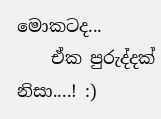මොකටද...
    ඒක පුරුද්දක් නිසා....! :)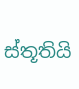ස්තූතියි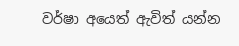වර්ෂා අයෙත් ඇවිත් යන්න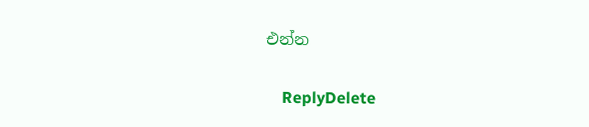එන්න

    ReplyDelete